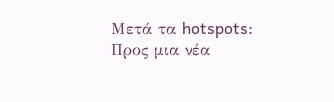Μετά τα hotspots: Προς μια νέα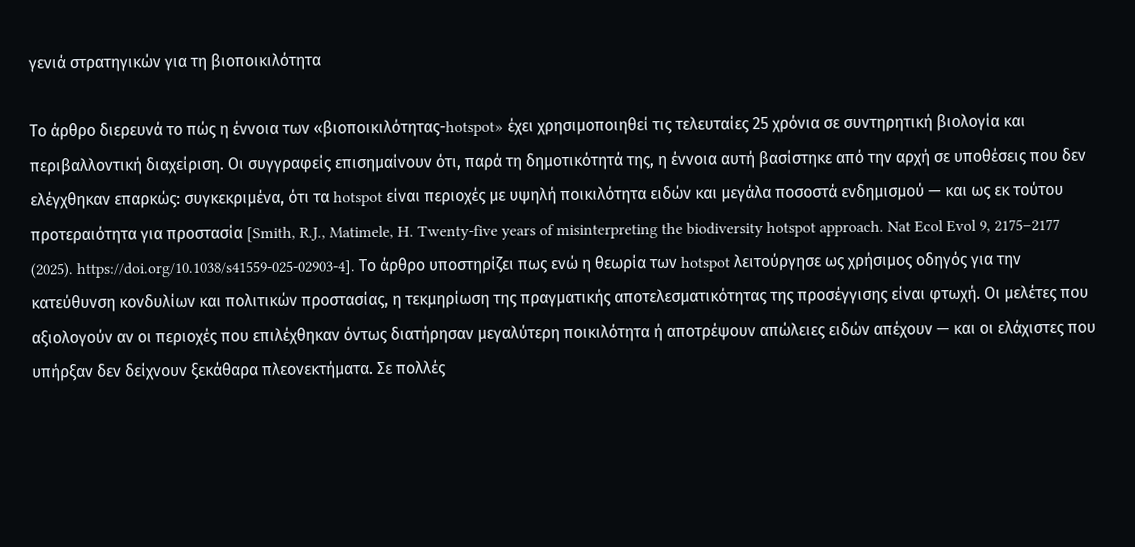γενιά στρατηγικών για τη βιοποικιλότητα

Το άρθρο διερευνά το πώς η έννοια των «βιοποικιλότητας-hotspot» έχει χρησιμοποιηθεί τις τελευταίες 25 χρόνια σε συντηρητική βιολογία και περιβαλλοντική διαχείριση. Οι συγγραφείς επισημαίνουν ότι, παρά τη δημοτικότητά της, η έννοια αυτή βασίστηκε από την αρχή σε υποθέσεις που δεν ελέγχθηκαν επαρκώς: συγκεκριμένα, ότι τα hotspot είναι περιοχές με υψηλή ποικιλότητα ειδών και μεγάλα ποσοστά ενδημισμού — και ως εκ τούτου προτεραιότητα για προστασία [Smith, R.J., Matimele, H. Twenty-five years of misinterpreting the biodiversity hotspot approach. Nat Ecol Evol 9, 2175–2177 (2025). https://doi.org/10.1038/s41559-025-02903-4]. Το άρθρο υποστηρίζει πως ενώ η θεωρία των hotspot λειτούργησε ως χρήσιμος οδηγός για την κατεύθυνση κονδυλίων και πολιτικών προστασίας, η τεκμηρίωση της πραγματικής αποτελεσματικότητας της προσέγγισης είναι φτωχή. Οι μελέτες που αξιολογούν αν οι περιοχές που επιλέχθηκαν όντως διατήρησαν μεγαλύτερη ποικιλότητα ή αποτρέψουν απώλειες ειδών απέχουν — και οι ελάχιστες που υπήρξαν δεν δείχνουν ξεκάθαρα πλεονεκτήματα. Σε πολλές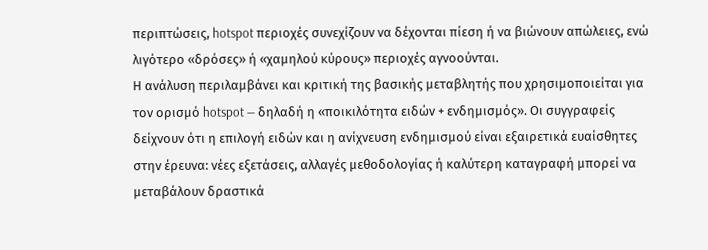περιπτώσεις, hotspot περιοχές συνεχίζουν να δέχονται πίεση ή να βιώνουν απώλειες, ενώ λιγότερο «δρόσες» ή «χαμηλού κύρους» περιοχές αγνοούνται.
Η ανάλυση περιλαμβάνει και κριτική της βασικής μεταβλητής που χρησιμοποιείται για τον ορισμό hotspot — δηλαδή η «ποικιλότητα ειδών + ενδημισμός». Οι συγγραφείς δείχνουν ότι η επιλογή ειδών και η ανίχνευση ενδημισμού είναι εξαιρετικά ευαίσθητες στην έρευνα: νέες εξετάσεις, αλλαγές μεθοδολογίας ή καλύτερη καταγραφή μπορεί να μεταβάλουν δραστικά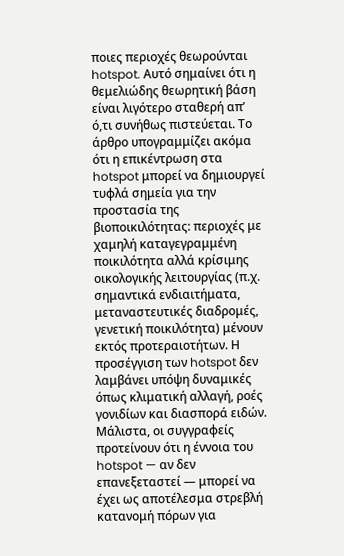ποιες περιοχές θεωρούνται hotspot. Αυτό σημαίνει ότι η θεμελιώδης θεωρητική βάση είναι λιγότερο σταθερή απ’ ό,τι συνήθως πιστεύεται. Το άρθρο υπογραμμίζει ακόμα ότι η επικέντρωση στα hotspot μπορεί να δημιουργεί τυφλά σημεία για την προστασία της βιοποικιλότητας: περιοχές με χαμηλή καταγεγραμμένη ποικιλότητα αλλά κρίσιμης οικολογικής λειτουργίας (π.χ. σημαντικά ενδιαιτήματα, μεταναστευτικές διαδρομές, γενετική ποικιλότητα) μένουν εκτός προτεραιοτήτων. Η προσέγγιση των hotspot δεν λαμβάνει υπόψη δυναμικές όπως κλιματική αλλαγή, ροές γονιδίων και διασπορά ειδών.
Μάλιστα, οι συγγραφείς προτείνουν ότι η έννοια του hotspot — αν δεν επανεξεταστεί — μπορεί να έχει ως αποτέλεσμα στρεβλή κατανομή πόρων για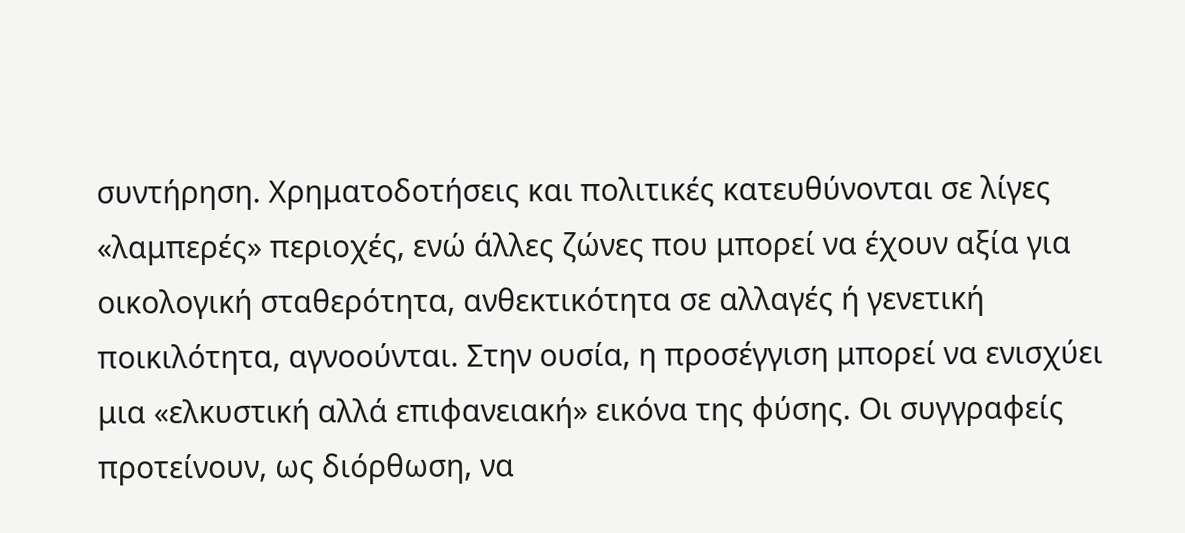συντήρηση. Χρηματοδοτήσεις και πολιτικές κατευθύνονται σε λίγες «λαμπερές» περιοχές, ενώ άλλες ζώνες που μπορεί να έχουν αξία για οικολογική σταθερότητα, ανθεκτικότητα σε αλλαγές ή γενετική ποικιλότητα, αγνοούνται. Στην ουσία, η προσέγγιση μπορεί να ενισχύει μια «ελκυστική αλλά επιφανειακή» εικόνα της φύσης. Οι συγγραφείς προτείνουν, ως διόρθωση, να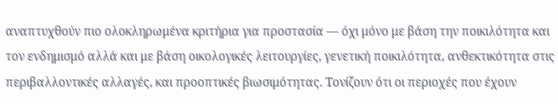αναπτυχθούν πιο ολοκληρωμένα κριτήρια για προστασία — όχι μόνο με βάση την ποικιλότητα και τον ενδημισμό αλλά και με βάση οικολογικές λειτουργίες, γενετική ποικιλότητα, ανθεκτικότητα στις περιβαλλοντικές αλλαγές, και προοπτικές βιωσιμότητας. Τονίζουν ότι οι περιοχές που έχουν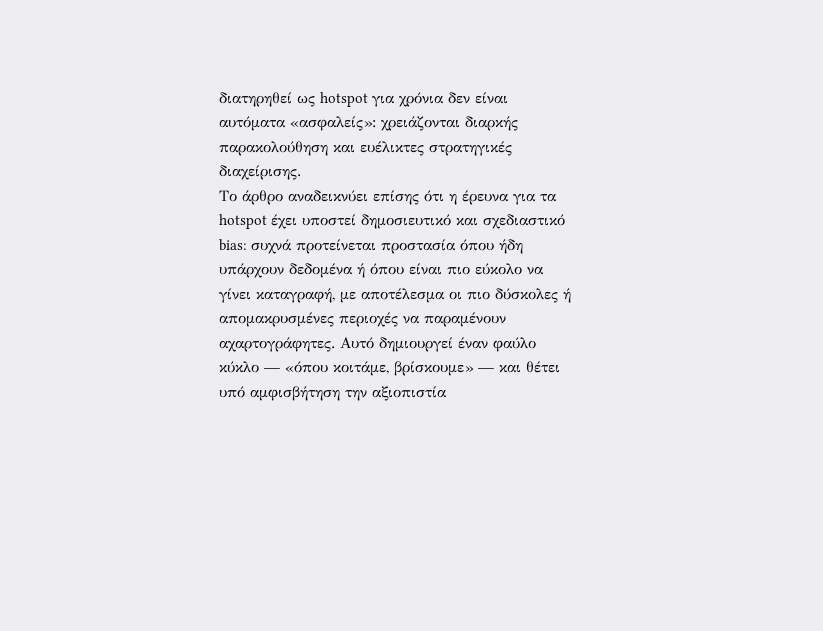διατηρηθεί ως hotspot για χρόνια δεν είναι αυτόματα «ασφαλείς»: χρειάζονται διαρκής παρακολούθηση και ευέλικτες στρατηγικές διαχείρισης.
Το άρθρο αναδεικνύει επίσης ότι η έρευνα για τα hotspot έχει υποστεί δημοσιευτικό και σχεδιαστικό bias: συχνά προτείνεται προστασία όπου ήδη υπάρχουν δεδομένα ή όπου είναι πιο εύκολο να γίνει καταγραφή, με αποτέλεσμα οι πιο δύσκολες ή απομακρυσμένες περιοχές να παραμένουν αχαρτογράφητες. Αυτό δημιουργεί έναν φαύλο κύκλο — «όπου κοιτάμε, βρίσκουμε» — και θέτει υπό αμφισβήτηση την αξιοπιστία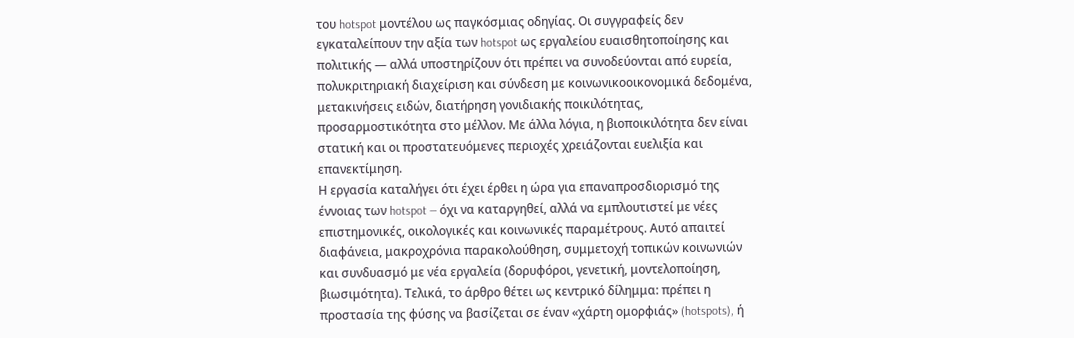του hotspot μοντέλου ως παγκόσμιας οδηγίας. Οι συγγραφείς δεν εγκαταλείπουν την αξία των hotspot ως εργαλείου ευαισθητοποίησης και πολιτικής — αλλά υποστηρίζουν ότι πρέπει να συνοδεύονται από ευρεία, πολυκριτηριακή διαχείριση και σύνδεση με κοινωνικοοικονομικά δεδομένα, μετακινήσεις ειδών, διατήρηση γονιδιακής ποικιλότητας, προσαρμοστικότητα στο μέλλον. Με άλλα λόγια, η βιοποικιλότητα δεν είναι στατική και οι προστατευόμενες περιοχές χρειάζονται ευελιξία και επανεκτίμηση.
Η εργασία καταλήγει ότι έχει έρθει η ώρα για επαναπροσδιορισμό της έννοιας των hotspot — όχι να καταργηθεί, αλλά να εμπλουτιστεί με νέες επιστημονικές, οικολογικές και κοινωνικές παραμέτρους. Αυτό απαιτεί διαφάνεια, μακροχρόνια παρακολούθηση, συμμετοχή τοπικών κοινωνιών και συνδυασμό με νέα εργαλεία (δορυφόροι, γενετική, μοντελοποίηση, βιωσιμότητα). Τελικά, το άρθρο θέτει ως κεντρικό δίλημμα: πρέπει η προστασία της φύσης να βασίζεται σε έναν «χάρτη ομορφιάς» (hotspots), ή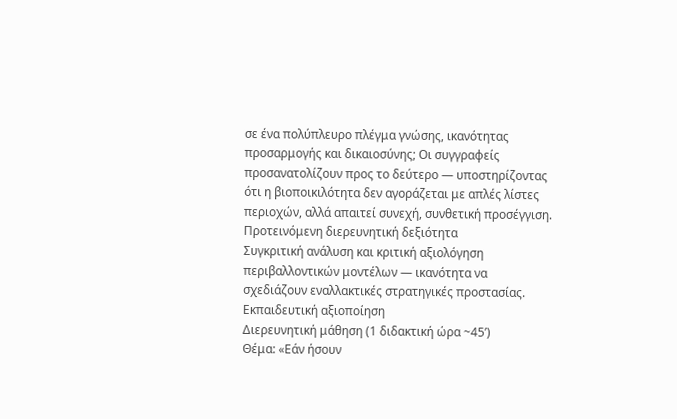σε ένα πολύπλευρο πλέγμα γνώσης, ικανότητας προσαρμογής και δικαιοσύνης; Οι συγγραφείς προσανατολίζουν προς το δεύτερο — υποστηρίζοντας ότι η βιοποικιλότητα δεν αγοράζεται με απλές λίστες περιοχών, αλλά απαιτεί συνεχή, συνθετική προσέγγιση.
Προτεινόμενη διερευνητική δεξιότητα
Συγκριτική ανάλυση και κριτική αξιολόγηση περιβαλλοντικών μοντέλων — ικανότητα να σχεδιάζουν εναλλακτικές στρατηγικές προστασίας.
Εκπαιδευτική αξιοποίηση
Διερευνητική μάθηση (1 διδακτική ώρα ~45’)
Θέμα: «Εάν ήσουν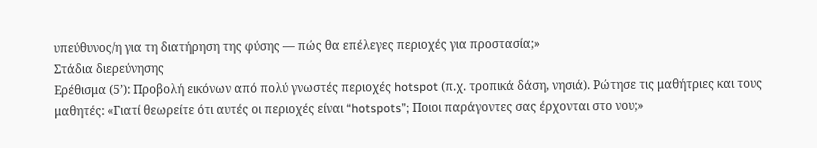υπεύθυνος/η για τη διατήρηση της φύσης — πώς θα επέλεγες περιοχές για προστασία;»
Στάδια διερεύνησης
Ερέθισμα (5’): Προβολή εικόνων από πολύ γνωστές περιοχές hotspot (π.χ. τροπικά δάση, νησιά). Ρώτησε τις μαθήτριες και τους μαθητές: «Γιατί θεωρείτε ότι αυτές οι περιοχές είναι “hotspots”; Ποιοι παράγοντες σας έρχονται στο νου;»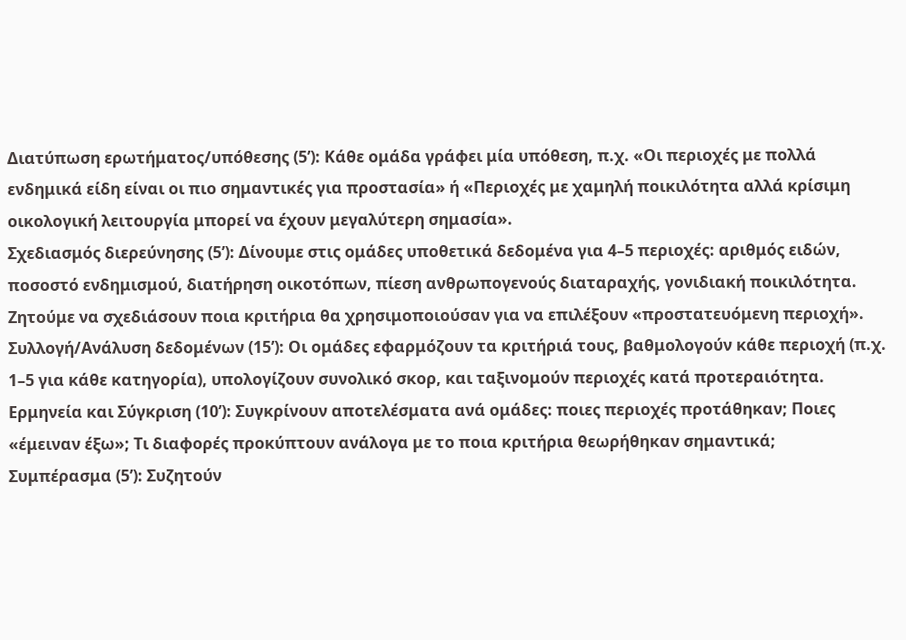Διατύπωση ερωτήματος/υπόθεσης (5’): Κάθε ομάδα γράφει μία υπόθεση, π.χ. «Οι περιοχές με πολλά ενδημικά είδη είναι οι πιο σημαντικές για προστασία» ή «Περιοχές με χαμηλή ποικιλότητα αλλά κρίσιμη οικολογική λειτουργία μπορεί να έχουν μεγαλύτερη σημασία».
Σχεδιασμός διερεύνησης (5’): Δίνουμε στις ομάδες υποθετικά δεδομένα για 4–5 περιοχές: αριθμός ειδών, ποσοστό ενδημισμού, διατήρηση οικοτόπων, πίεση ανθρωπογενούς διαταραχής, γονιδιακή ποικιλότητα. Ζητούμε να σχεδιάσουν ποια κριτήρια θα χρησιμοποιούσαν για να επιλέξουν «προστατευόμενη περιοχή».
Συλλογή/Ανάλυση δεδομένων (15’): Οι ομάδες εφαρμόζουν τα κριτήριά τους, βαθμολογούν κάθε περιοχή (π.χ. 1–5 για κάθε κατηγορία), υπολογίζουν συνολικό σκορ, και ταξινομούν περιοχές κατά προτεραιότητα.
Ερμηνεία και Σύγκριση (10’): Συγκρίνουν αποτελέσματα ανά ομάδες: ποιες περιοχές προτάθηκαν; Ποιες «έμειναν έξω»; Τι διαφορές προκύπτουν ανάλογα με το ποια κριτήρια θεωρήθηκαν σημαντικά;
Συμπέρασμα (5’): Συζητούν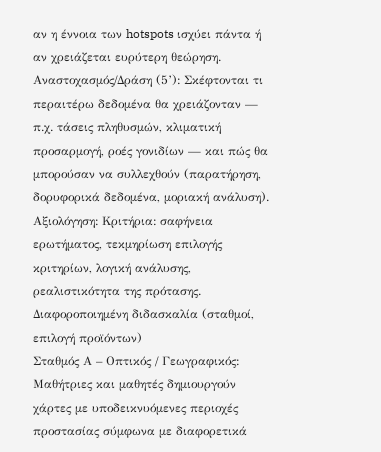αν η έννοια των hotspots ισχύει πάντα ή αν χρειάζεται ευρύτερη θεώρηση.
Αναστοχασμός/Δράση (5’): Σκέφτονται τι περαιτέρω δεδομένα θα χρειάζονταν — π.χ. τάσεις πληθυσμών, κλιματική προσαρμογή, ροές γονιδίων — και πώς θα μπορούσαν να συλλεχθούν (παρατήρηση, δορυφορικά δεδομένα, μοριακή ανάλυση).
Αξιολόγηση: Κριτήρια: σαφήνεια ερωτήματος, τεκμηρίωση επιλογής κριτηρίων, λογική ανάλυσης, ρεαλιστικότητα της πρότασης.
Διαφοροποιημένη διδασκαλία (σταθμοί, επιλογή προϊόντων)
Σταθμός Α – Οπτικός / Γεωγραφικός: Μαθήτριες και μαθητές δημιουργούν χάρτες με υποδεικνυόμενες περιοχές προστασίας σύμφωνα με διαφορετικά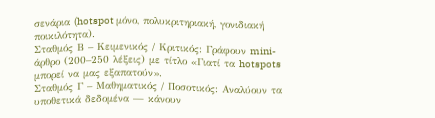σενάρια (hotspot μόνο, πολυκριτηριακή, γονιδιακή ποικιλότητα).
Σταθμός Β – Κειμενικός / Κριτικός: Γράφουν mini-άρθρο (200–250 λέξεις) με τίτλο «Γιατί τα hotspots μπορεί να μας εξαπατούν».
Σταθμός Γ – Μαθηματικός / Ποσοτικός: Αναλύουν τα υποθετικά δεδομένα — κάνουν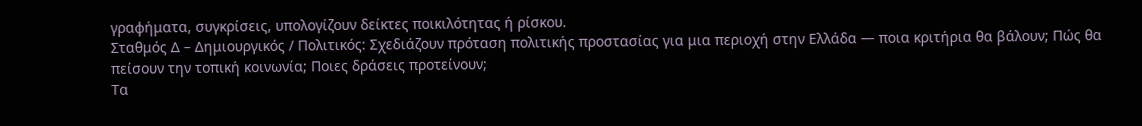γραφήματα, συγκρίσεις, υπολογίζουν δείκτες ποικιλότητας ή ρίσκου.
Σταθμός Δ – Δημιουργικός / Πολιτικός: Σχεδιάζουν πρόταση πολιτικής προστασίας για μια περιοχή στην Ελλάδα — ποια κριτήρια θα βάλουν; Πώς θα πείσουν την τοπική κοινωνία; Ποιες δράσεις προτείνουν;
Τα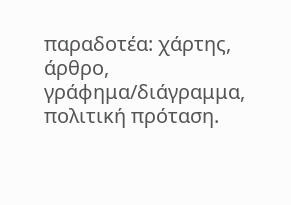παραδοτέα: χάρτης, άρθρο, γράφημα/διάγραμμα, πολιτική πρόταση.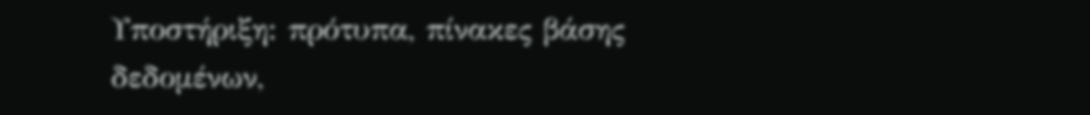Υποστήριξη: πρότυπα, πίνακες βάσης δεδομένων,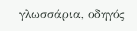γλωσσάρια, οδηγός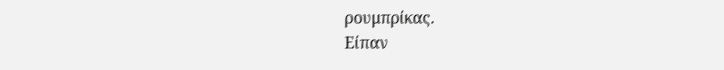ρουμπρίκας.
Είπαν